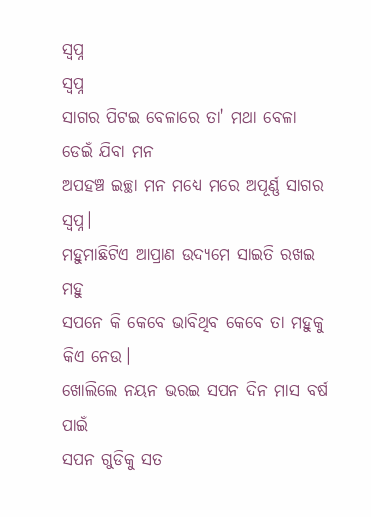ସ୍ବପ୍ନ
ସ୍ବପ୍ନ
ସାଗର ପିଟଇ ବେଳାରେ ତା' ମଥା ବେଳା ଡେଇଁ ଯିବା ମନ
ଅପହଞ୍ଚ ଇଚ୍ଛା ମନ ମଧ୍ୟେ ମରେ ଅପୂର୍ଣ୍ଣ ସାଗର ସ୍ବପ୍ନ।
ମହୁମାଛିଟିଏ ଆପ୍ରାଣ ଉଦ୍ୟମେ ସାଇତି ରଖଇ ମହୁ
ସପନେ କି କେବେ ଭାବିଥିବ କେବେ ତା ମହୁକୁ କିଏ ନେଉ।
ଖୋଲିଲେ ନୟନ ଭରଇ ସପନ ଦିନ ମାସ ବର୍ଷ ପାଇଁ
ସପନ ଗୁଡିକୁ ସତ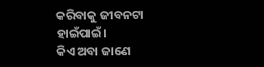କରିବାକୁ ଜୀବନଟା ହାଇଁପାଇଁ।
କିଏ ଅବା ଜାଣେ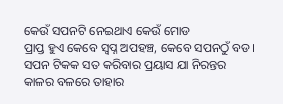କେଉଁ ସପନଟି ନେଇଥାଏ କେଉଁ ମୋଡ
ପ୍ରାପ୍ତ ହୁଏ କେବେ ସ୍ବପ୍ନ ଅପହଞ୍ଚ, କେବେ ସପନଠୁଁ ବଡ।
ସପନ ଟିକକ ସତ କରିବାର ପ୍ରୟାସ ଯା ନିରନ୍ତର
କାଳର ବଳରେ ତାହାର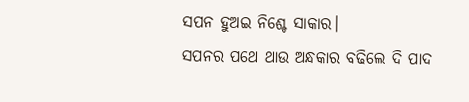ସପନ ହୁଅଇ ନିଶ୍ଚେ ସାକାର।
ସପନର ପଥେ ଥାଉ ଅନ୍ଧକାର ବଢିଲେ ଦି ପାଦ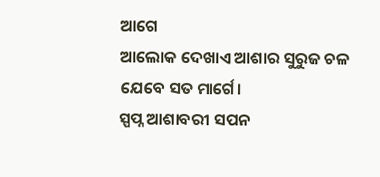ଆଗେ
ଆଲୋକ ଦେଖାଏ ଆଶାର ସୁରୁଜ ଚଳ ଯେବେ ସତ ମାର୍ଗେ।
ସ୍ପପ୍ନ ଆଶାବରୀ ସପନ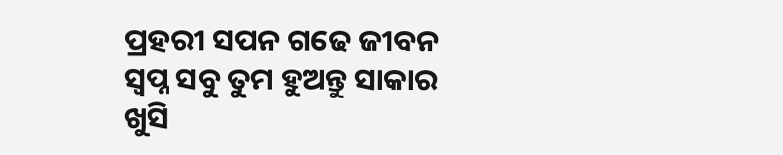ପ୍ରହରୀ ସପନ ଗଢେ ଜୀବନ
ସ୍ବପ୍ନ ସବୁ ତୁମ ହୁଅନ୍ତୁ ସାକାର ଖୁସି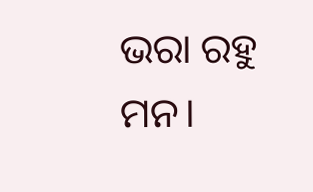ଭରା ରହୁ ମନ।